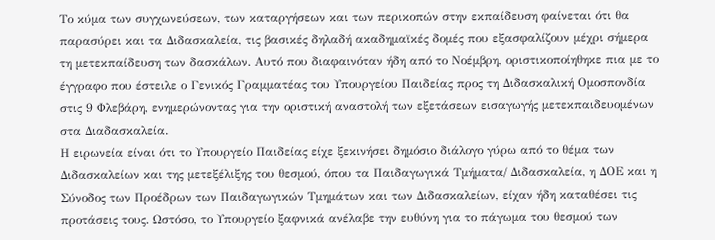Το κύμα των συγχωνεύσεων, των καταργήσεων και των περικοπών στην εκπαίδευση φαίνεται ότι θα παρασύρει και τα Διδασκαλεία, τις βασικές δηλαδή ακαδημαϊκές δομές που εξασφαλίζουν μέχρι σήμερα τη μετεκπαίδευση των δασκάλων. Αυτό που διαφαινόταν ήδη από το Νοέμβρη, οριστικοποίηθηκε πια με το έγγραφο που έστειλε ο Γενικός Γραμματέας του Υπουργείου Παιδείας προς τη Διδασκαλική Ομοσπονδία στις 9 Φλεβάρη, ενημερώνοντας για την οριστική αναστολή των εξετάσεων εισαγωγής μετεκπαιδευομένων στα Διαδασκαλεία.
Η ειρωνεία είναι ότι το Υπουργείο Παιδείας είχε ξεκινήσει δημόσιο διάλογο γύρω από το θέμα των Διδασκαλείων και της μετεξέλιξης του θεσμού, όπου τα Παιδαγωγικά Τμήματα/ Διδασκαλεία, η ΔΟΕ και η Σύνοδος των Προέδρων των Παιδαγωγικών Τμημάτων και των Διδασκαλείων, είχαν ήδη καταθέσει τις προτάσεις τους. Ωστόσο, το Υπουργείο ξαφνικά ανέλαβε την ευθύνη για το πάγωμα του θεσμού των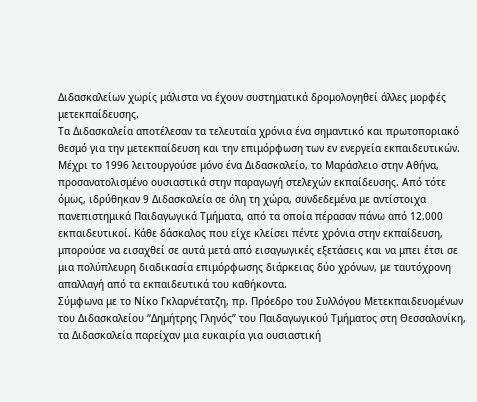Διδασκαλείων χωρίς μάλιστα να έχουν συστηματικά δρομολογηθεί άλλες μορφές μετεκπαίδευσης.
Τα Διδασκαλεία αποτέλεσαν τα τελευταία χρόνια ένα σημαντικό και πρωτοποριακό θεσμό για την μετεκπαίδευση και την επιμόρφωση των εν ενεργεία εκπαιδευτικών. Μέχρι το 1996 λειτουργούσε μόνο ένα Διδασκαλείο, το Μαράσλειο στην Αθήνα, προσανατολισμένο ουσιαστικά στην παραγωγή στελεχών εκπαίδευσης. Από τότε όμως, ιδρύθηκαν 9 Διδασκαλεία σε όλη τη χώρα, συνδεδεμένα με αντίστοιχα πανεπιστημικά Παιδαγωγικά Τμήματα, από τα οποία πέρασαν πάνω από 12.000 εκπαιδευτικοί. Κάθε δάσκαλος που είχε κλείσει πέντε χρόνια στην εκπαίδευση, μπορούσε να εισαχθεί σε αυτά μετά από εισαγωγικές εξετάσεις και να μπει έτσι σε μια πολύπλευρη διαδικασία επιμόρφωσης διάρκειας δύο χρόνων, με ταυτόχρονη απαλλαγή από τα εκπαιδευτικά του καθήκοντα.
Σύμφωνα με το Νίκο Γκλαρνέτατζη, πρ. Πρόεδρο του Συλλόγου Μετεκπαιδευομένων του Διδασκαλείου “Δημήτρης Γληνός” του Παιδαγωγικού Τμήματος στη Θεσσαλονίκη, τα Διδασκαλεία παρείχαν μια ευκαιρία για ουσιαστική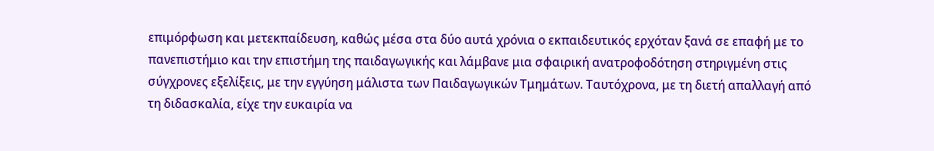επιμόρφωση και μετεκπαίδευση, καθώς μέσα στα δύο αυτά χρόνια ο εκπαιδευτικός ερχόταν ξανά σε επαφή με το πανεπιστήμιο και την επιστήμη της παιδαγωγικής και λάμβανε μια σφαιρική ανατροφοδότηση στηριγμένη στις σύγχρονες εξελίξεις, με την εγγύηση μάλιστα των Παιδαγωγικών Τμημάτων. Ταυτόχρονα, με τη διετή απαλλαγή από τη διδασκαλία, είχε την ευκαιρία να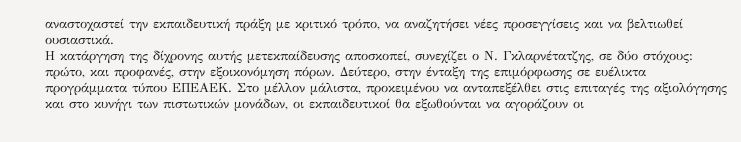αναστοχαστεί την εκπαιδευτική πράξη με κριτικό τρόπο, να αναζητήσει νέες προσεγγίσεις και να βελτιωθεί ουσιαστικά.
Η κατάργηση της δίχρονης αυτής μετεκπαίδευσης αποσκοπεί, συνεχίζει ο Ν. Γκλαρνέτατζης, σε δύο στόχους: πρώτο, και προφανές, στην εξοικονόμηση πόρων. Δεύτερο, στην ένταξη της επιμόρφωσης σε ευέλικτα προγράμματα τύπου ΕΠΕΑΕΚ. Στο μέλλον μάλιστα, προκειμένου να ανταπεξέλθει στις επιταγές της αξιολόγησης και στο κυνήγι των πιστωτικών μονάδων, οι εκπαιδευτικοί θα εξωθούνται να αγοράζουν οι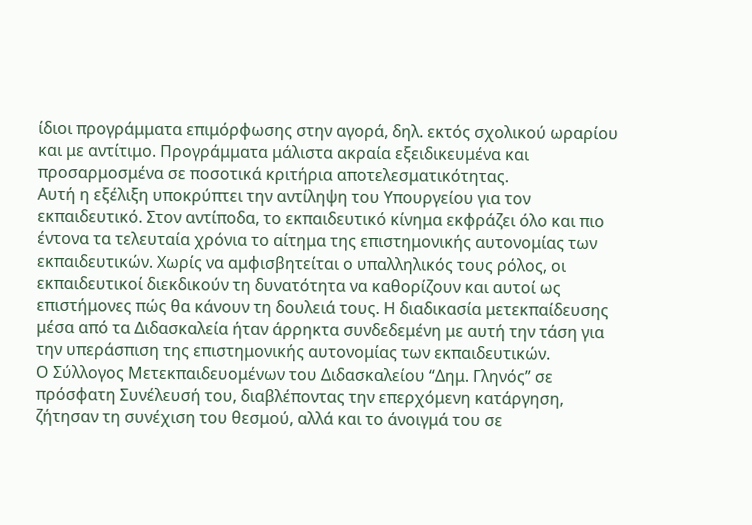ίδιοι προγράμματα επιμόρφωσης στην αγορά, δηλ. εκτός σχολικού ωραρίου και με αντίτιμο. Προγράμματα μάλιστα ακραία εξειδικευμένα και προσαρμοσμένα σε ποσοτικά κριτήρια αποτελεσματικότητας.
Αυτή η εξέλιξη υποκρύπτει την αντίληψη του Υπουργείου για τον εκπαιδευτικό. Στον αντίποδα, το εκπαιδευτικό κίνημα εκφράζει όλο και πιο έντονα τα τελευταία χρόνια το αίτημα της επιστημονικής αυτονομίας των εκπαιδευτικών. Χωρίς να αμφισβητείται ο υπαλληλικός τους ρόλος, οι εκπαιδευτικοί διεκδικούν τη δυνατότητα να καθορίζουν και αυτοί ως επιστήμονες πώς θα κάνουν τη δουλειά τους. Η διαδικασία μετεκπαίδευσης μέσα από τα Διδασκαλεία ήταν άρρηκτα συνδεδεμένη με αυτή την τάση για την υπεράσπιση της επιστημονικής αυτονομίας των εκπαιδευτικών.
Ο Σύλλογος Μετεκπαιδευομένων του Διδασκαλείου “Δημ. Γληνός” σε πρόσφατη Συνέλευσή του, διαβλέποντας την επερχόμενη κατάργηση, ζήτησαν τη συνέχιση του θεσμού, αλλά και το άνοιγμά του σε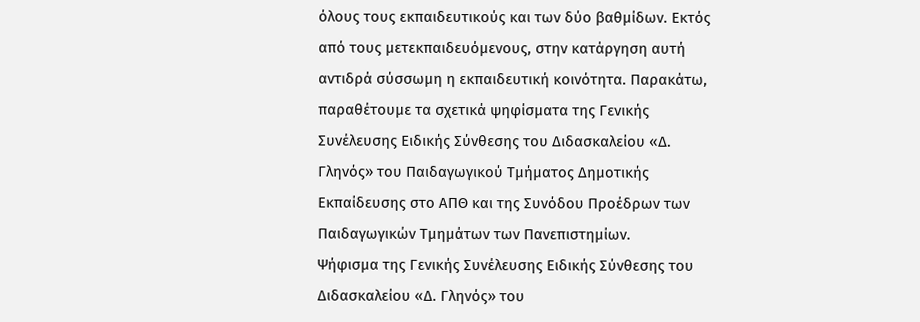όλους τους εκπαιδευτικούς και των δύο βαθμίδων. Εκτός από τους μετεκπαιδευόμενους, στην κατάργηση αυτή αντιδρά σύσσωμη η εκπαιδευτική κοινότητα. Παρακάτω, παραθέτουμε τα σχετικά ψηφίσματα της Γενικής Συνέλευσης Ειδικής Σύνθεσης του Διδασκαλείου «Δ. Γληνός» του Παιδαγωγικού Τμήματος Δημοτικής Εκπαίδευσης στο ΑΠΘ και της Συνόδου Προέδρων των Παιδαγωγικών Τμημάτων των Πανεπιστημίων.
Ψήφισμα της Γενικής Συνέλευσης Ειδικής Σύνθεσης του Διδασκαλείου «Δ. Γληνός» του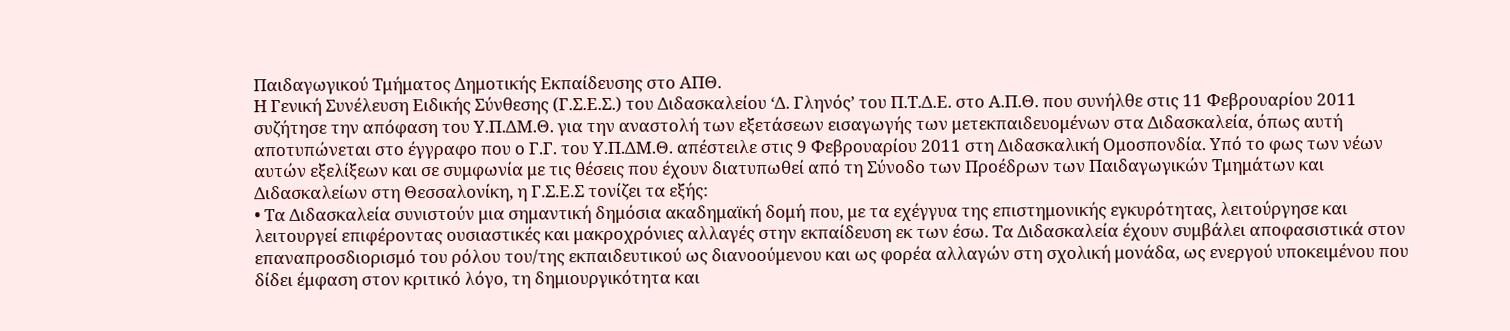Παιδαγωγικού Τμήματος Δημοτικής Εκπαίδευσης στο ΑΠΘ.
Η Γενική Συνέλευση Ειδικής Σύνθεσης (Γ.Σ.Ε.Σ.) του Διδασκαλείου ‘Δ. Γληνός’ του Π.Τ.Δ.Ε. στο Α.Π.Θ. που συνήλθε στις 11 Φεβρουαρίου 2011 συζήτησε την απόφαση του Υ.Π.ΔΜ.Θ. για την αναστολή των εξετάσεων εισαγωγής των μετεκπαιδευομένων στα Διδασκαλεία, όπως αυτή αποτυπώνεται στο έγγραφο που ο Γ.Γ. του Υ.Π.ΔΜ.Θ. απέστειλε στις 9 Φεβρουαρίου 2011 στη Διδασκαλική Ομοσπονδία. Υπό το φως των νέων αυτών εξελίξεων και σε συμφωνία με τις θέσεις που έχουν διατυπωθεί από τη Σύνοδο των Προέδρων των Παιδαγωγικών Τμημάτων και Διδασκαλείων στη Θεσσαλονίκη, η Γ.Σ.Ε.Σ τονίζει τα εξής:
• Τα Διδασκαλεία συνιστούν μια σημαντική δημόσια ακαδημαϊκή δομή που, με τα εχέγγυα της επιστημονικής εγκυρότητας, λειτούργησε και λειτουργεί επιφέροντας ουσιαστικές και μακροχρόνιες αλλαγές στην εκπαίδευση εκ των έσω. Τα Διδασκαλεία έχουν συμβάλει αποφασιστικά στον επαναπροσδιορισμό του ρόλου του/της εκπαιδευτικού ως διανοούμενου και ως φορέα αλλαγών στη σχολική μονάδα, ως ενεργού υποκειμένου που δίδει έμφαση στον κριτικό λόγο, τη δημιουργικότητα και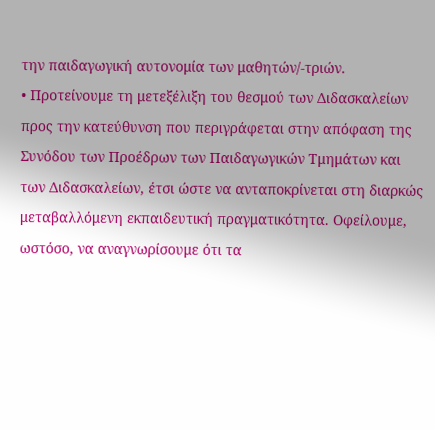την παιδαγωγική αυτονομία των μαθητών/-τριών.
• Προτείνουμε τη μετεξέλιξη του θεσμού των Διδασκαλείων προς την κατεύθυνση που περιγράφεται στην απόφαση της Συνόδου των Προέδρων των Παιδαγωγικών Τμημάτων και των Διδασκαλείων, έτσι ώστε να ανταποκρίνεται στη διαρκώς μεταβαλλόμενη εκπαιδευτική πραγματικότητα. Οφείλουμε, ωστόσο, να αναγνωρίσουμε ότι τα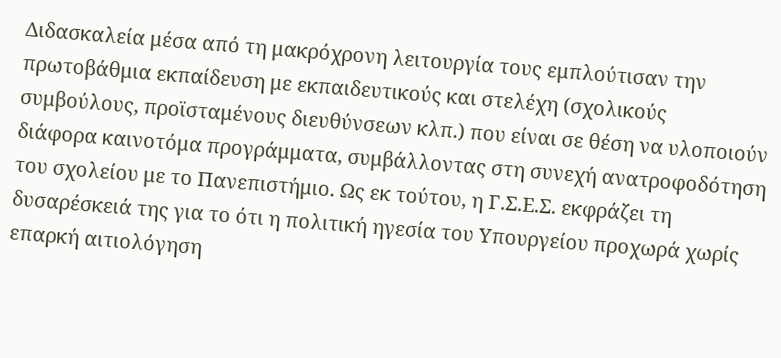Διδασκαλεία μέσα από τη μακρόχρονη λειτουργία τους εμπλούτισαν την πρωτοβάθμια εκπαίδευση με εκπαιδευτικούς και στελέχη (σχολικούς συμβούλους, προϊσταμένους διευθύνσεων κλπ.) που είναι σε θέση να υλοποιούν διάφορα καινοτόμα προγράμματα, συμβάλλοντας στη συνεχή ανατροφοδότηση του σχολείου με το Πανεπιστήμιο. Ως εκ τούτου, η Γ.Σ.Ε.Σ. εκφράζει τη δυσαρέσκειά της για το ότι η πολιτική ηγεσία του Υπουργείου προχωρά χωρίς επαρκή αιτιολόγηση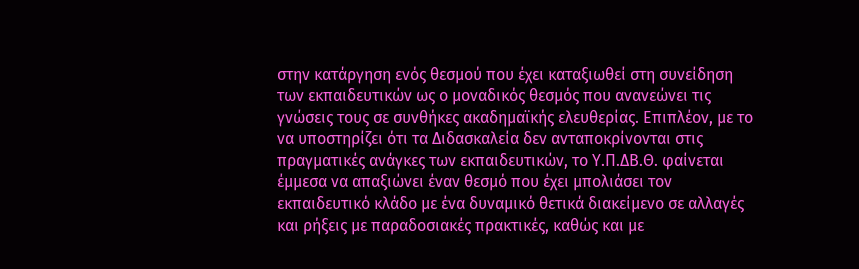στην κατάργηση ενός θεσμού που έχει καταξιωθεί στη συνείδηση των εκπαιδευτικών ως ο μοναδικός θεσμός που ανανεώνει τις γνώσεις τους σε συνθήκες ακαδημαϊκής ελευθερίας. Επιπλέον, με το να υποστηρίζει ότι τα Διδασκαλεία δεν ανταποκρίνονται στις πραγματικές ανάγκες των εκπαιδευτικών, το Υ.Π.ΔΒ.Θ. φαίνεται έμμεσα να απαξιώνει έναν θεσμό που έχει μπολιάσει τον εκπαιδευτικό κλάδο με ένα δυναμικό θετικά διακείμενο σε αλλαγές και ρήξεις με παραδοσιακές πρακτικές, καθώς και με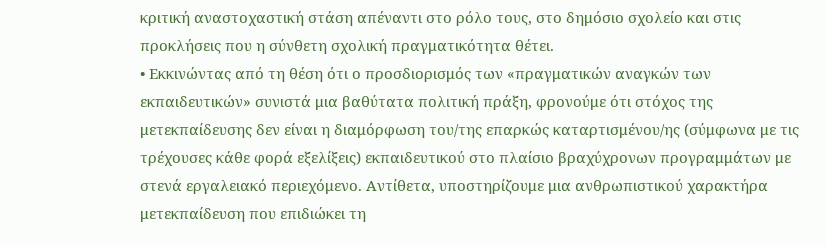κριτική αναστοχαστική στάση απέναντι στο ρόλο τους, στο δημόσιο σχολείο και στις προκλήσεις που η σύνθετη σχολική πραγματικότητα θέτει.
• Εκκινώντας από τη θέση ότι ο προσδιορισμός των «πραγματικών αναγκών των εκπαιδευτικών» συνιστά μια βαθύτατα πολιτική πράξη, φρονούμε ότι στόχος της μετεκπαίδευσης δεν είναι η διαμόρφωση του/της επαρκώς καταρτισμένου/ης (σύμφωνα με τις τρέχουσες κάθε φορά εξελίξεις) εκπαιδευτικού στο πλαίσιο βραχύχρονων προγραμμάτων με στενά εργαλειακό περιεχόμενο. Αντίθετα, υποστηρίζουμε μια ανθρωπιστικού χαρακτήρα μετεκπαίδευση που επιδιώκει τη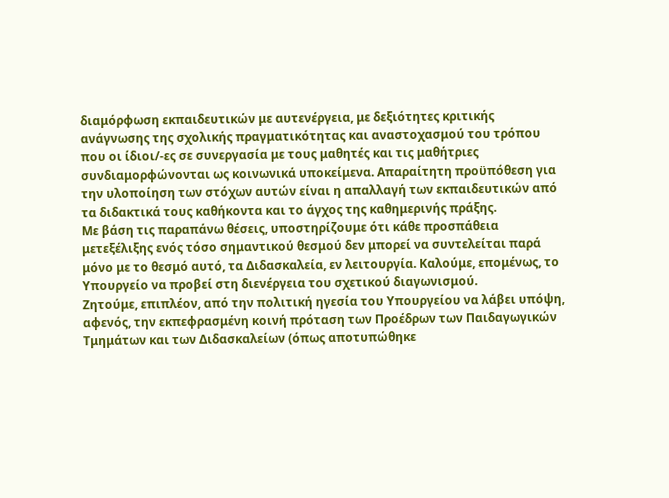διαμόρφωση εκπαιδευτικών με αυτενέργεια, με δεξιότητες κριτικής ανάγνωσης της σχολικής πραγματικότητας και αναστοχασμού του τρόπου που οι ίδιοι/-ες σε συνεργασία με τους μαθητές και τις μαθήτριες συνδιαμορφώνονται ως κοινωνικά υποκείμενα. Απαραίτητη προϋπόθεση για την υλοποίηση των στόχων αυτών είναι η απαλλαγή των εκπαιδευτικών από τα διδακτικά τους καθήκοντα και το άγχος της καθημερινής πράξης.
Με βάση τις παραπάνω θέσεις, υποστηρίζουμε ότι κάθε προσπάθεια μετεξέλιξης ενός τόσο σημαντικού θεσμού δεν μπορεί να συντελείται παρά μόνο με το θεσμό αυτό, τα Διδασκαλεία, εν λειτουργία. Καλούμε, επομένως, το Υπουργείο να προβεί στη διενέργεια του σχετικού διαγωνισμού.
Ζητούμε, επιπλέον, από την πολιτική ηγεσία του Υπουργείου να λάβει υπόψη, αφενός, την εκπεφρασμένη κοινή πρόταση των Προέδρων των Παιδαγωγικών Τμημάτων και των Διδασκαλείων (όπως αποτυπώθηκε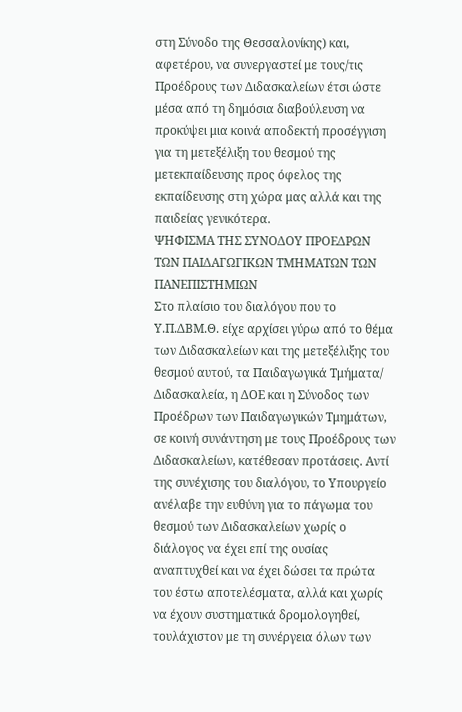στη Σύνοδο της Θεσσαλονίκης) και, αφετέρου, να συνεργαστεί με τους/τις Προέδρους των Διδασκαλείων έτσι ώστε μέσα από τη δημόσια διαβούλευση να προκύψει μια κοινά αποδεκτή προσέγγιση για τη μετεξέλιξη του θεσμού της μετεκπαίδευσης προς όφελος της εκπαίδευσης στη χώρα μας αλλά και της παιδείας γενικότερα.
ΨΗΦΙΣΜΑ ΤΗΣ ΣΥΝΟΔΟΥ ΠΡΟΕΔΡΩΝ ΤΩΝ ΠΑΙΔΑΓΩΓΙΚΩΝ ΤΜΗΜΑΤΩΝ ΤΩΝ ΠΑΝΕΠΙΣΤΗΜΙΩΝ
Στο πλαίσιο του διαλόγου που το Υ.Π.ΔΒΜ.Θ. είχε αρχίσει γύρω από το θέμα των Διδασκαλείων και της μετεξέλιξης του θεσμού αυτού, τα Παιδαγωγικά Τμήματα/ Διδασκαλεία, η ΔΟΕ και η Σύνοδος των Προέδρων των Παιδαγωγικών Τμημάτων, σε κοινή συνάντηση με τους Προέδρους των Διδασκαλείων, κατέθεσαν προτάσεις. Αντί της συνέχισης του διαλόγου, το Υπουργείο ανέλαβε την ευθύνη για το πάγωμα του θεσμού των Διδασκαλείων χωρίς ο διάλογος να έχει επί της ουσίας αναπτυχθεί και να έχει δώσει τα πρώτα του έστω αποτελέσματα, αλλά και χωρίς να έχουν συστηματικά δρομολογηθεί, τουλάχιστον με τη συνέργεια όλων των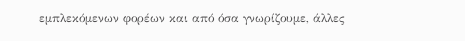εμπλεκόμενων φορέων και από όσα γνωρίζουμε, άλλες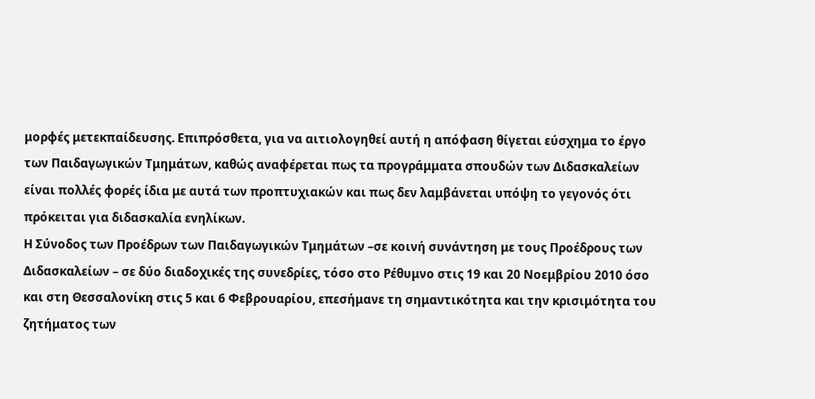μορφές μετεκπαίδευσης. Επιπρόσθετα, για να αιτιολογηθεί αυτή η απόφαση θίγεται εύσχημα το έργο των Παιδαγωγικών Τμημάτων, καθώς αναφέρεται πως τα προγράμματα σπουδών των Διδασκαλείων είναι πολλές φορές ίδια με αυτά των προπτυχιακών και πως δεν λαμβάνεται υπόψη το γεγονός ότι πρόκειται για διδασκαλία ενηλίκων.
Η Σύνοδος των Προέδρων των Παιδαγωγικών Τμημάτων –σε κοινή συνάντηση με τους Προέδρους των Διδασκαλείων – σε δύο διαδοχικές της συνεδρίες, τόσο στο Ρέθυμνο στις 19 και 20 Νοεμβρίου 2010 όσο και στη Θεσσαλονίκη στις 5 και 6 Φεβρουαρίου, επεσήμανε τη σημαντικότητα και την κρισιμότητα του ζητήματος των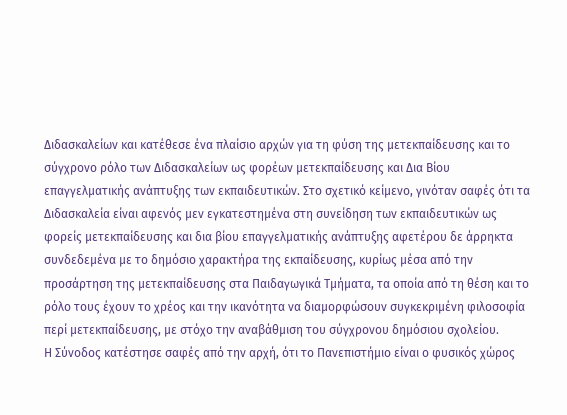Διδασκαλείων και κατέθεσε ένα πλαίσιο αρχών για τη φύση της μετεκπαίδευσης και το σύγχρονο ρόλο των Διδασκαλείων ως φορέων μετεκπαίδευσης και Δια Βίου επαγγελματικής ανάπτυξης των εκπαιδευτικών. Στο σχετικό κείμενο, γινόταν σαφές ότι τα Διδασκαλεία είναι αφενός μεν εγκατεστημένα στη συνείδηση των εκπαιδευτικών ως φορείς μετεκπαίδευσης και δια βίου επαγγελματικής ανάπτυξης αφετέρου δε άρρηκτα συνδεδεμένα με το δημόσιο χαρακτήρα της εκπαίδευσης, κυρίως μέσα από την προσάρτηση της μετεκπαίδευσης στα Παιδαγωγικά Τμήματα, τα οποία από τη θέση και το ρόλο τους έχουν το χρέος και την ικανότητα να διαμορφώσουν συγκεκριμένη φιλοσοφία περί μετεκπαίδευσης, με στόχο την αναβάθμιση του σύγχρονου δημόσιου σχολείου.
Η Σύνοδος κατέστησε σαφές από την αρχή, ότι το Πανεπιστήμιο είναι ο φυσικός χώρος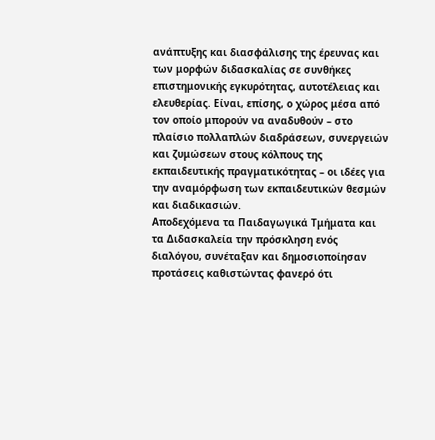ανάπτυξης και διασφάλισης της έρευνας και των μορφών διδασκαλίας σε συνθήκες επιστημονικής εγκυρότητας, αυτοτέλειας και ελευθερίας. Είναι, επίσης, ο χώρος μέσα από τον οποίο μπορούν να αναδυθούν – στο πλαίσιο πολλαπλών διαδράσεων, συνεργειών και ζυμώσεων στους κόλπους της εκπαιδευτικής πραγματικότητας – οι ιδέες για την αναμόρφωση των εκπαιδευτικών θεσμών και διαδικασιών.
Αποδεχόμενα τα Παιδαγωγικά Τμήματα και τα Διδασκαλεία την πρόσκληση ενός διαλόγου, συνέταξαν και δημοσιοποίησαν προτάσεις καθιστώντας φανερό ότι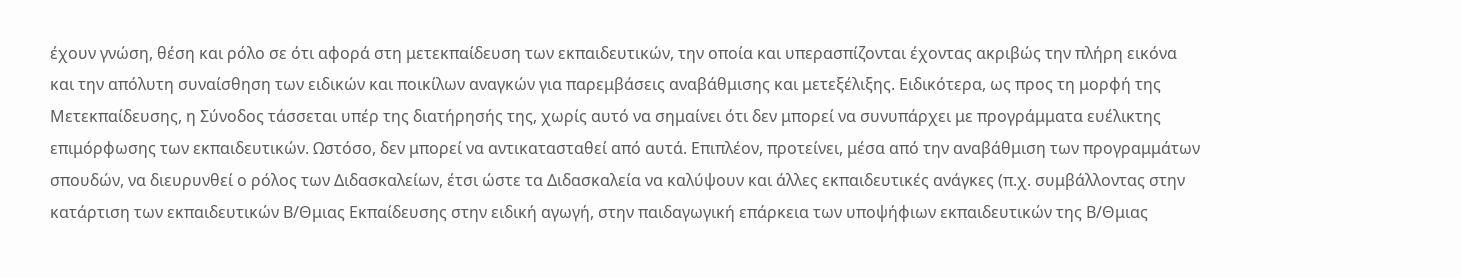έχουν γνώση, θέση και ρόλο σε ότι αφορά στη μετεκπαίδευση των εκπαιδευτικών, την οποία και υπερασπίζονται έχοντας ακριβώς την πλήρη εικόνα και την απόλυτη συναίσθηση των ειδικών και ποικίλων αναγκών για παρεμβάσεις αναβάθμισης και μετεξέλιξης. Ειδικότερα, ως προς τη μορφή της Μετεκπαίδευσης, η Σύνοδος τάσσεται υπέρ της διατήρησής της, χωρίς αυτό να σημαίνει ότι δεν μπορεί να συνυπάρχει με προγράμματα ευέλικτης επιμόρφωσης των εκπαιδευτικών. Ωστόσο, δεν μπορεί να αντικατασταθεί από αυτά. Επιπλέον, προτείνει, μέσα από την αναβάθμιση των προγραμμάτων σπουδών, να διευρυνθεί ο ρόλος των Διδασκαλείων, έτσι ώστε τα Διδασκαλεία να καλύψουν και άλλες εκπαιδευτικές ανάγκες (π.χ. συμβάλλοντας στην κατάρτιση των εκπαιδευτικών Β/Θμιας Εκπαίδευσης στην ειδική αγωγή, στην παιδαγωγική επάρκεια των υποψήφιων εκπαιδευτικών της Β/Θμιας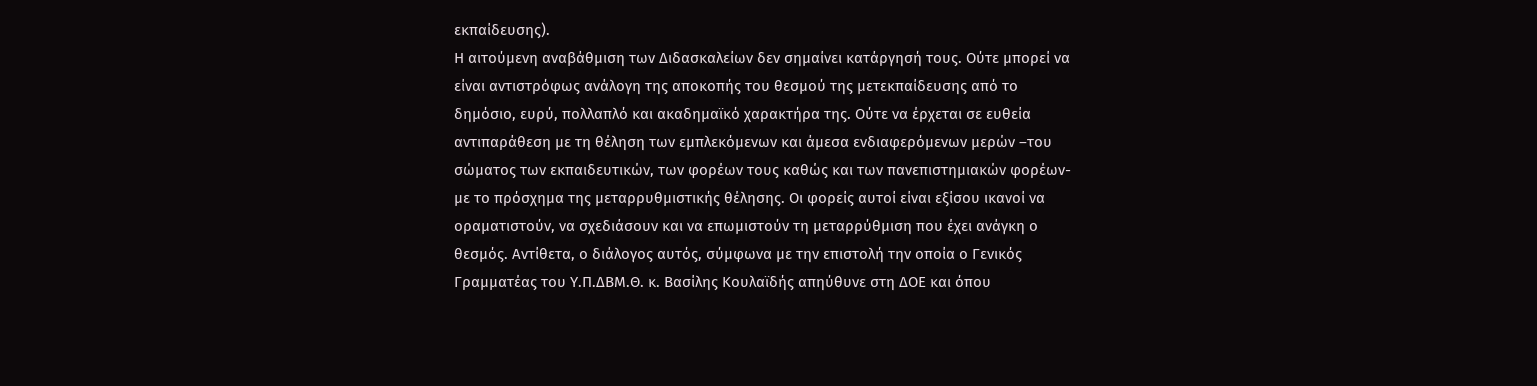εκπαίδευσης).
Η αιτούμενη αναβάθμιση των Διδασκαλείων δεν σημαίνει κατάργησή τους. Ούτε μπορεί να είναι αντιστρόφως ανάλογη της αποκοπής του θεσμού της μετεκπαίδευσης από το δημόσιο, ευρύ, πολλαπλό και ακαδημαϊκό χαρακτήρα της. Ούτε να έρχεται σε ευθεία αντιπαράθεση με τη θέληση των εμπλεκόμενων και άμεσα ενδιαφερόμενων μερών –του σώματος των εκπαιδευτικών, των φορέων τους καθώς και των πανεπιστημιακών φορέων- με το πρόσχημα της μεταρρυθμιστικής θέλησης. Οι φορείς αυτοί είναι εξίσου ικανοί να οραματιστούν, να σχεδιάσουν και να επωμιστούν τη μεταρρύθμιση που έχει ανάγκη ο θεσμός. Αντίθετα, ο διάλογος αυτός, σύμφωνα με την επιστολή την οποία ο Γενικός Γραμματέας του Υ.Π.ΔΒΜ.Θ. κ. Βασίλης Κουλαϊδής απηύθυνε στη ΔΟΕ και όπου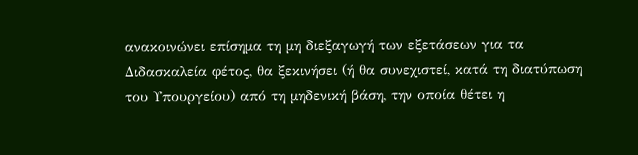ανακοινώνει επίσημα τη μη διεξαγωγή των εξετάσεων για τα Διδασκαλεία φέτος, θα ξεκινήσει (ή θα συνεχιστεί, κατά τη διατύπωση του Υπουργείου) από τη μηδενική βάση, την οποία θέτει η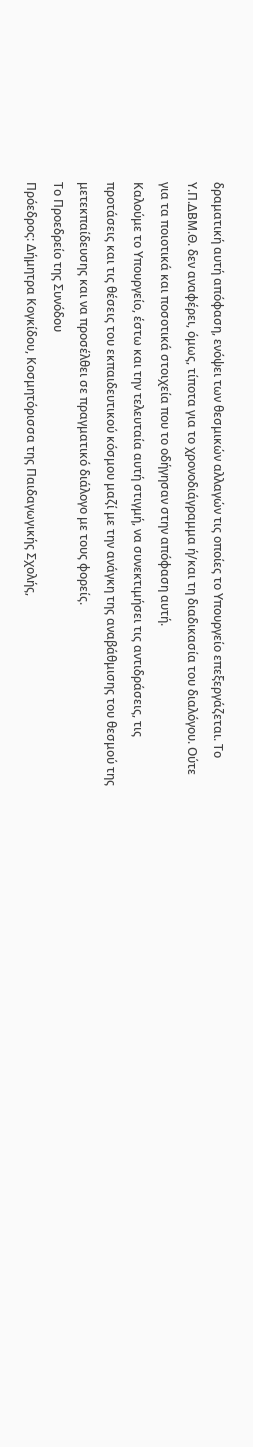δραματική αυτή απόφαση, ενόψει των θεσμικών αλλαγών τις οποίες το Υπουργείο επεξεργάζεται. Το Υ.Π.ΔΒΜ.Θ. δεν αναφέρει, όμως, τίποτα για το χρονοδιάγραμμα ή/και τη διαδικασία του διαλόγου. Ούτε για τα ποιοτικά και ποσοτικά στοιχεία που το οδήγησαν στην απόφαση αυτή.
Καλούμε το Υπουργείο, έστω και την τελευταία αυτή στιγμή, να συνεκτιμήσει τις αντιδράσεις, τις προτάσεις και τις θέσεις του εκπαιδευτικού κόσμου μαζί με την ανάγκη της αναβάθμισης του θεσμού της μετεκπαίδευσης και να προσέλθει σε πραγματικό διάλογο με τους φορείς.
Το Προεδρείο της Συνόδου
Πρόεδρος: Δήμητρα Κογκίδου, Κοσμητόρισσα της Παιδαγωγικής Σχολής,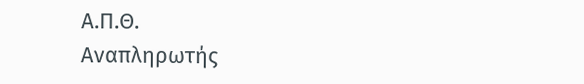Α.Π.Θ.
Αναπληρωτής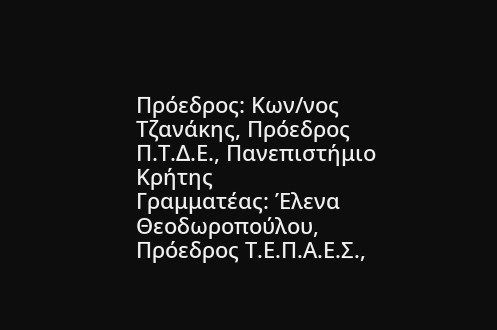Πρόεδρος: Κων/νος Τζανάκης, Πρόεδρος Π.Τ.Δ.Ε., Πανεπιστήμιο Κρήτης
Γραμματέας: Έλενα Θεοδωροπούλου, Πρόεδρος Τ.Ε.Π.Α.Ε.Σ.,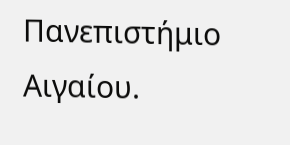Πανεπιστήμιο Αιγαίου.